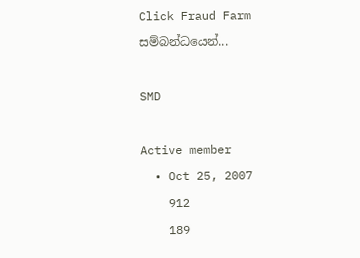Click Fraud Farm සම්බන්ධයෙන්...

SMD

Active member
  • Oct 25, 2007
    912
    189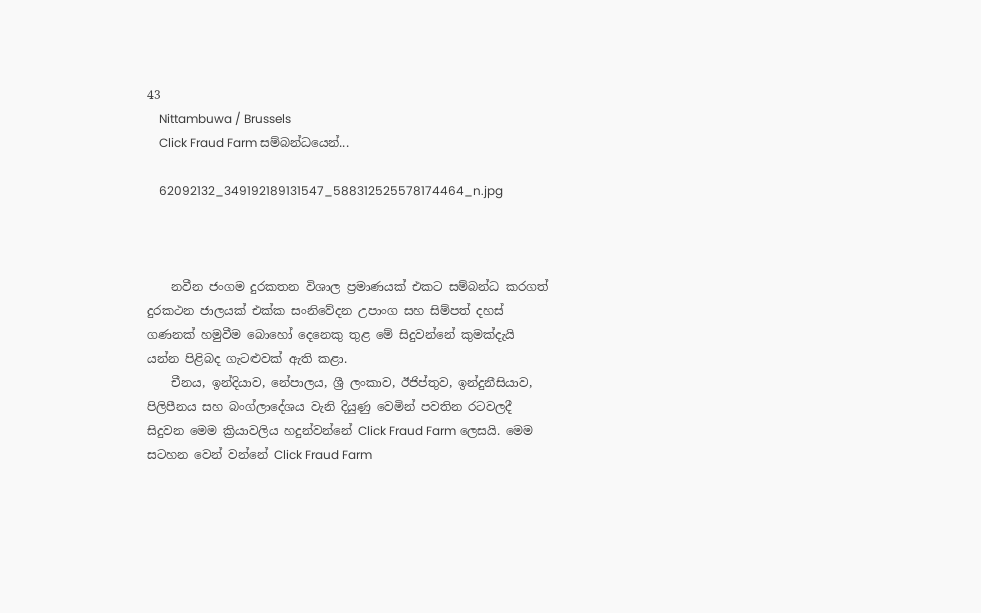43
    Nittambuwa / Brussels
    Click Fraud Farm සම්බන්ධයෙන්...

    62092132_349192189131547_588312525578174464_n.jpg



    නවීන ජංගම දුරකතන විශාල ප්‍රමාණයක් එකට සම්බන්ධ කරගත් දුරකථන ජාලයක් එක්ක සංනිවේදන උපාංග සහ සිම්පත් දහස් ගණනක් හමුවීම බොහෝ දෙනෙකු තුළ මේ සිදුවන්නේ කුමක්දැයි යන්න පිළිබද ගැටළුවක් ඇති කළා.
    චීනය, ඉන්දියාව, නේපාලය, ශ්‍රී ලංකාව, ඊජිප්තුව, ඉන්දුනීසියාව, පිලිපීනය සහ බංග්ලාදේශය වැනි දියුණු වෙමින් පවතින රටවලදී සිදුවන මෙම ක්‍රියාවලිය හදුන්වන්නේ Click Fraud Farm ලෙසයි. මෙම සටහන වෙන් වන්නේ Click Fraud Farm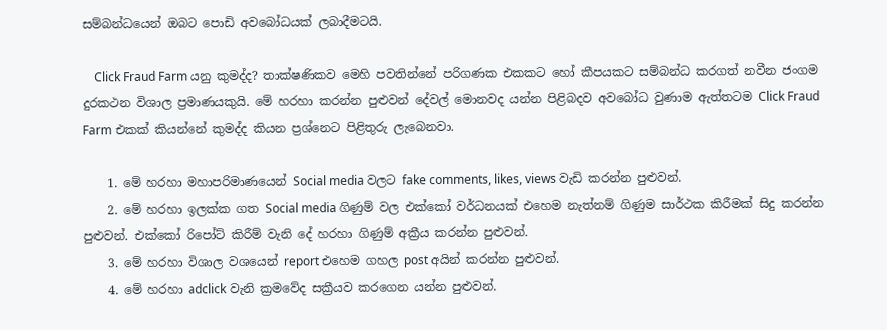සම්බන්ධයෙන් ඔබට පොඩි අවබෝධයක් ලබාදීමටයි.

    Click Fraud Farm යනු කුමද්ද? තාක්ෂණිකව මෙහි පවතින්නේ පරිගණක එකකට හෝ කීපයකට සම්බන්ධ කරගත් නවීන ජංගම දුරකථන විශාල ප්‍රමාණයකුයි. මේ හරහා කරන්න පුළුවන් දේවල් මොනවද යන්න පිළිබදව අවබෝධ වුණාම ඇත්තටම Click Fraud Farm එකක් කියන්නේ කුමද්ද කියන ප්‍රශ්නෙට පිළිතුරු ලැබෙනවා.

    1. මේ හරහා මහාපරිමාණයෙන් Social media වලට fake comments, likes, views වැඩි කරන්න පුළුවන්.
    2. මේ හරහා ඉලක්ක ගත Social media ගිණුම් වල එක්කෝ වර්ධනයක් එහෙම නැත්නම් ගිණුම සාර්ථක කිරීමක් සිදු කරන්න පුළුවන්. එක්කෝ රිපෝට් කිරීම් වැනි දේ හරහා ගිණුම් අක්‍රීය කරන්න පුළුවන්.
    3. මේ හරහා විශාල වශයෙන් report එහෙම ගහල post අයින් කරන්න පුළුවන්.
    4. මේ හරහා adclick වැනි ක්‍රමවේද සක්‍රීයව කරගෙන යන්න පුළුවන්.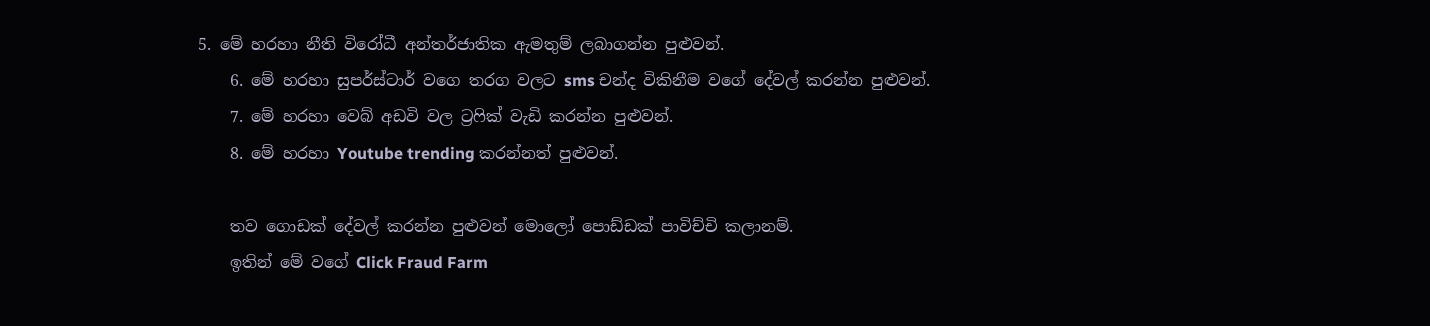5. මේ හරහා නීති විරෝධී අන්තර්ජාතික ඇමතුම් ලබාගන්න පුළුවන්.
    6. මේ හරහා සුපර්ස්ටාර් වගෙ තරග වලට sms චන්ද විකිනීම වගේ දේවල් කරන්න පුළුවන්.
    7. මේ හරහා වෙබ් අඩවි වල ට්‍රෆික් වැඩි කරන්න පුළුවන්.
    8. මේ හරහා Youtube trending කරන්නත් පුළුවන්.

    තව ගොඩක් දේවල් කරන්න පුළුවන් මොලෝ පොඩ්ඩක් පාවිච්චි කලානම්.
    ඉතින් මේ වගේ Click Fraud Farm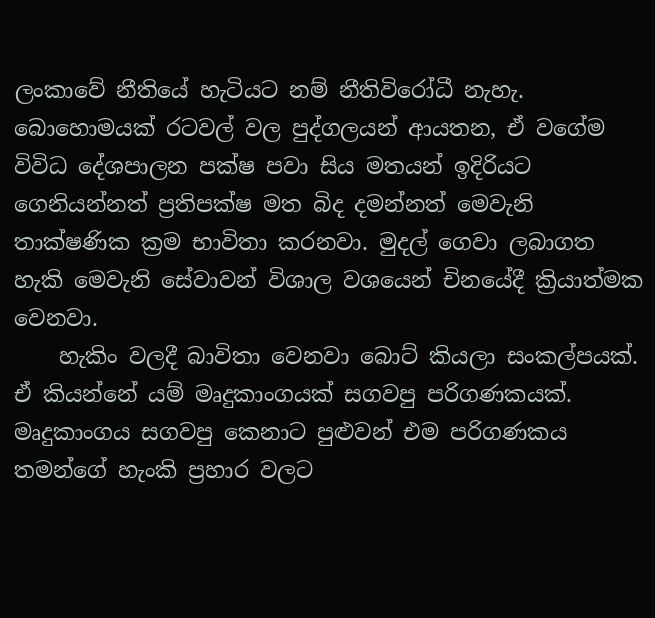ලංකාවේ නීතියේ හැටියට නම් නීතිවිරෝධී නැහැ. බොහොමයක් රටවල් වල පුද්ගලයන් ආයතන, ඒ වගේම විවිධ දේශපාලන පක්ෂ පවා සිය මතයන් ඉදිරියට ගෙනියන්නත් ප්‍රතිපක්ෂ මත බිද දමන්නත් මෙවැනි තාක්ෂණික ක්‍රම භාවිතා කරනවා. මුදල් ගෙවා ලබාගත හැකි මෙවැනි සේවාවන් විශාල වශයෙන් චිනයේදී ක්‍රියාත්මක වෙනවා.
    හැකිං වලදී බාවිතා වෙනවා බොට් කියලා සංකල්පයක්. ඒ කියන්නේ යම් මෘදුකාංගයක් සගවපු පරිගණකයක්. මෘදුකාංගය සගවපු කෙනාට පුළුවන් එම පරිගණකය තමන්ගේ හැංකි ප්‍රහාර වලට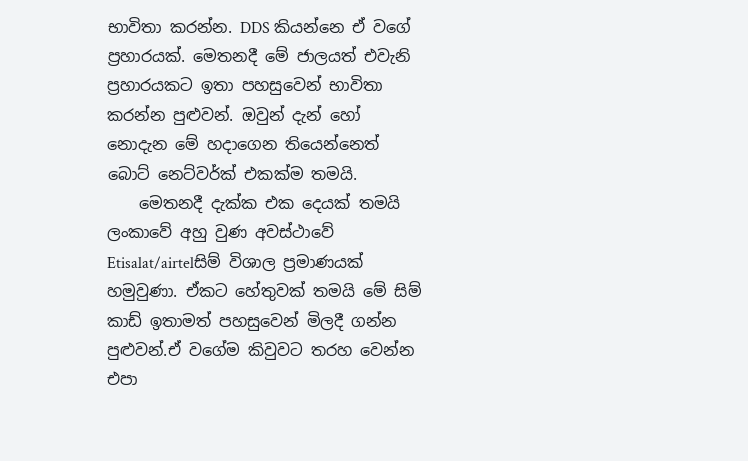භාවිතා කරන්න. DDS කියන්නෙ ඒ වගේ ප්‍රහාරයක්. මෙතනදී මේ ජාලයත් එවැනි ප්‍රහාරයකට ඉතා පහසුවෙන් භාවිතා කරන්න පුළුවන්. ඔවුන් දැන් හෝ නොදැන මේ හදාගෙන තියෙන්නෙත් බොට් නෙට්වර්ක් එකක්ම තමයි.
    මෙතනදී දැක්ක එක දෙයක් තමයි ලංකාවේ අහු වුණ අවස්ථාවේ Etisalat/airtelසිම් විශාල ප්‍රමාණයක් හමුවුණා. ඒකට හේතුවක් තමයි මේ සිම් කාඩ් ඉතාමත් පහසුවෙන් මිලදී ගන්න පුළුවන්.ඒ වගේම කිවුවට තරහ වෙන්න එපා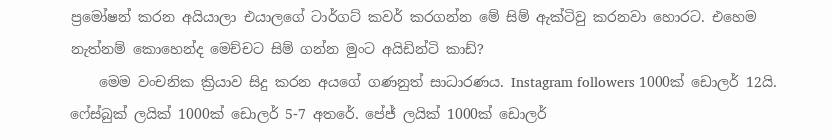ප්‍රමෝෂන් කරන අයියාලා එයාලගේ ටාර්ගට් කවර් කරගන්න මේ සිම් ඇක්ටිවු කරනවා හොරට. එහෙම නැත්නම් කොහෙන්ද මෙච්චට සිම් ගන්න මුංට අයිඩින්ටි කාඩ්?
    මෙම වංචනික ක්‍රියාව සිදු කරන අයගේ ගණනුත් සාධාරණය. Instagram followers 1000ක් ඩොලර් 12යි. ෆේස්බුක් ලයික් 1000ක් ඩොලර් 5-7 අතරේ. පේජ් ලයික් 1000ක් ඩොලර්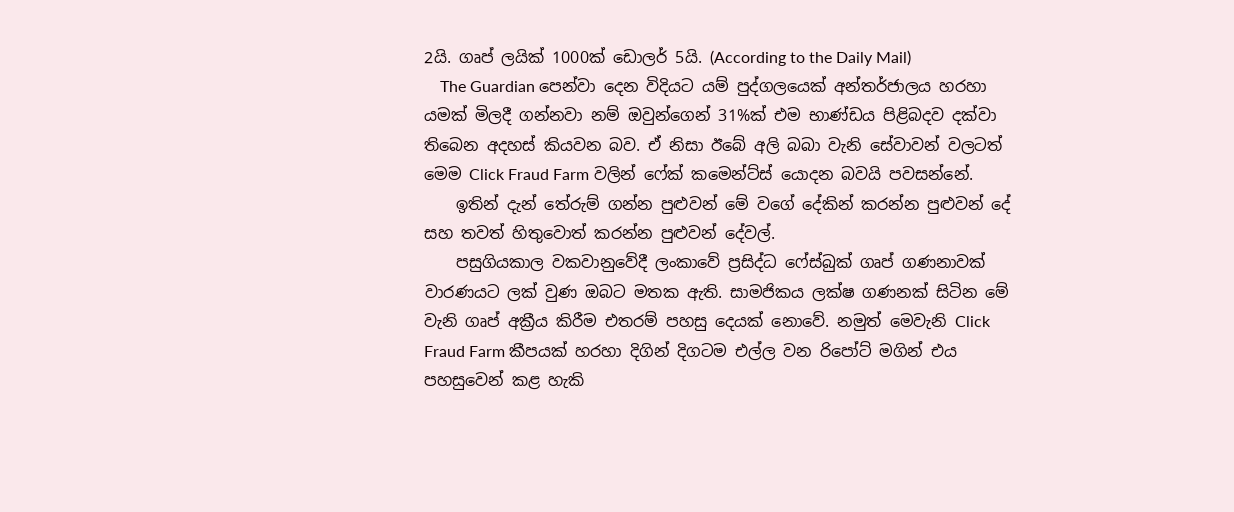2යි. ගෘප් ලයික් 1000ක් ඩොලර් 5යි. (According to the Daily Mail)
    The Guardian පෙන්වා දෙන විදියට යම් පුද්ගලයෙක් අන්තර්ජාලය හරහා යමක් මිලදී ගන්නවා නම් ඔවුන්ගෙන් 31%ක් එම භාණ්ඩය පිළිබදව දක්වා තිබෙන අදහස් කියවන බව. ඒ නිසා ඊබේ අලි බබා වැනි සේවාවන් වලටත් මෙම Click Fraud Farm වලින් ෆේක් කමෙන්ට්ස් යොදන බවයි පවසන්නේ.
    ඉතින් දැන් තේරුම් ගන්න පුළුවන් මේ වගේ දේකින් කරන්න පුළුවන් දේ සහ තවත් හිතුවොත් කරන්න පුළුවන් දේවල්.
    පසුගියකාල වකවානුවේදී ලංකාවේ ප්‍රසිද්ධ ෆේස්බුක් ගෘප් ගණනාවක් වාරණයට ලක් වුණ ඔබට මතක ඇති. සාමජිකය ලක්ෂ ගණනක් සිටින මේ වැනි ගෘප් අක්‍රීය කිරීම එතරම් පහසු දෙයක් නොවේ. නමුත් මෙවැනි Click Fraud Farm කීපයක් හරහා දිගින් දිගටම එල්ල වන රිපෝට් මගින් එය පහසුවෙන් කළ හැකි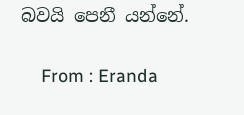බවයි පෙනී යන්නේ.

    From : Eranda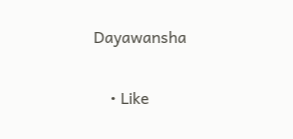Dayawansha

    • Like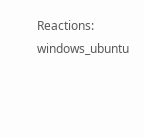Reactions: windows_ubuntu